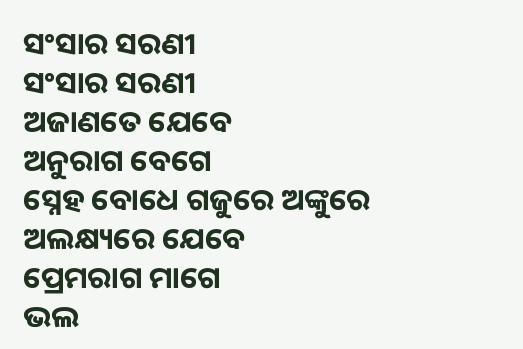ସଂସାର ସରଣୀ
ସଂସାର ସରଣୀ
ଅଜାଣତେ ଯେବେ
ଅନୁରାଗ ବେଗେ
ସ୍ନେହ ବୋଧେ ଗଜୁରେ ଅଙ୍କୁରେ
ଅଲକ୍ଷ୍ୟରେ ଯେବେ
ପ୍ରେମରାଗ ମାଗେ
ଭଲ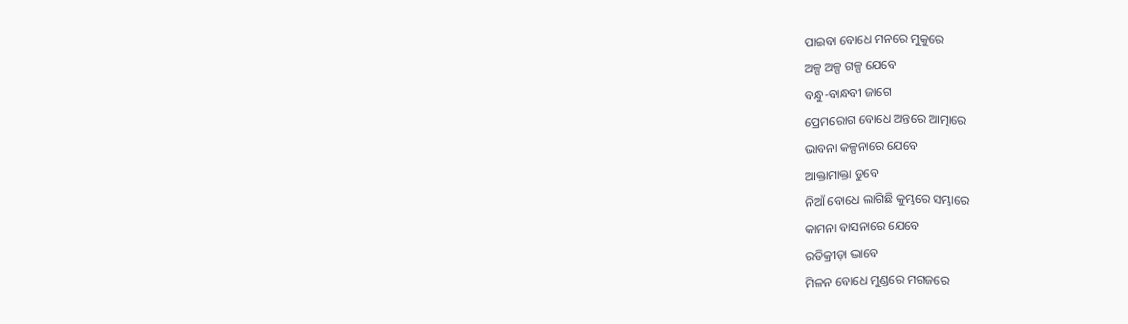ପାଇବା ବୋଧେ ମନରେ ମୁକୁରେ
ଅଳ୍ପ ଅଳ୍ପ ଗଳ୍ପ ଯେବେ
ବନ୍ଧୁ-ବାନ୍ଧବୀ ଜାଗେ
ପ୍ରେମରୋଗ ବୋଧେ ଅନ୍ତରେ ଆତ୍ମାରେ
ଭାବନା କଳ୍ପନାରେ ଯେବେ
ଆକ୍ତାମାକ୍ତା ଡୁବେ
ନିଆଁ ବୋଧେ ଲାଗିଛି କୁମ୍ଭରେ ସମ୍ଭାରେ
କାମନା ବାସନାରେ ଯେବେ
ରତିକ୍ରୀଡ଼ା ଦ୍ଭାବେ
ମିଳନ ବୋଧେ ମୁଣ୍ଡରେ ମଗଜରେ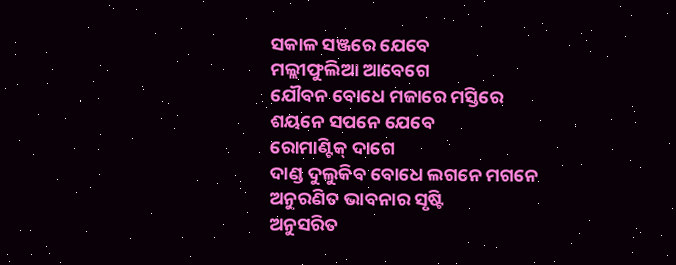ସକାଳ ସଞ୍ଜରେ ଯେବେ
ମଲ୍ଲୀଫୁଲିଆ ଆବେଗେ
ଯୌବନ ବୋଧେ ମଜାରେ ମସ୍ତିରେ
ଶୟନେ ସପନେ ଯେବେ
ରୋମାଣ୍ଟିକ୍ ଦାଗେ
ଦାଣ୍ଡ ଦୁଲୁକିବ ବୋଧେ ଲଗନେ ମଗନେ
ଅନୁରଣିତ ଭାବନାର ସୃଷ୍ଟି
ଅନୁସରିତ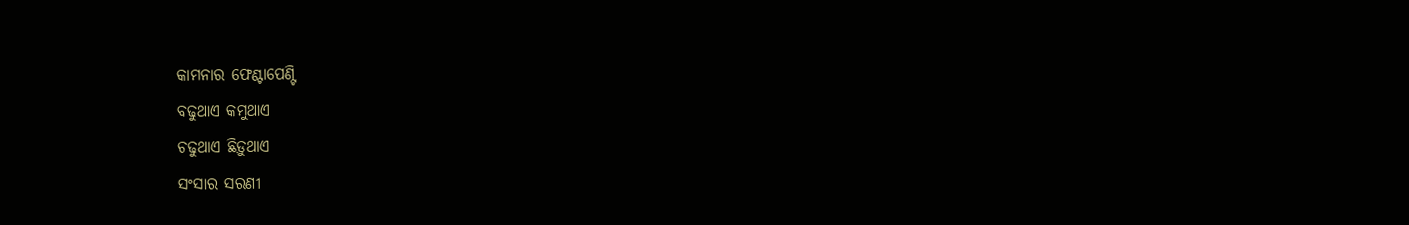କାମନାର ଫେଣ୍ଟାପେଣ୍ଟି
ବଢୁଥାଏ କମୁଥାଏ
ଚଢୁଥାଏ ଛିଡ଼ୁଥାଏ
ସଂସାର ସରଣୀ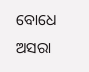ବୋଧେ ଅସରା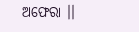ଅଫେରା ।।